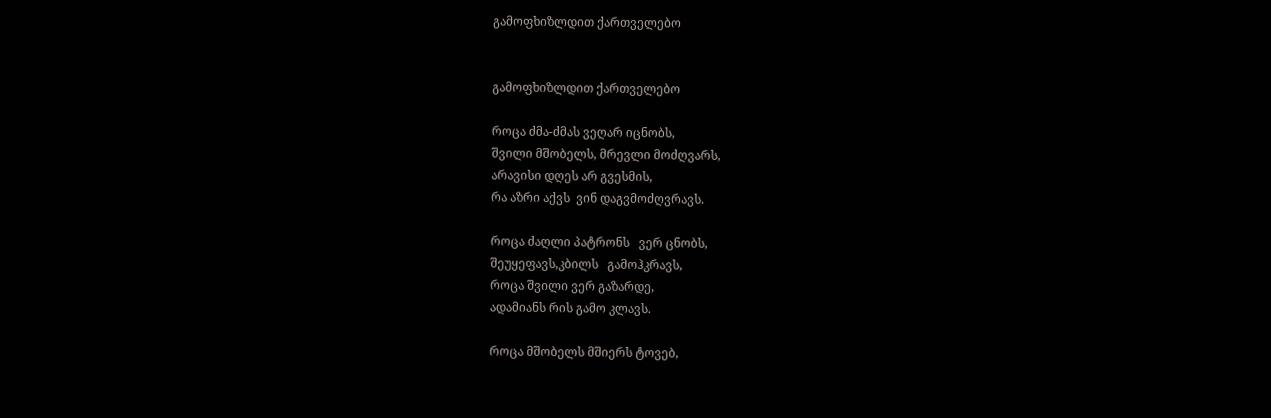გამოფხიზლდით ქართველებო


გამოფხიზლდით ქართველებო

როცა ძმა-ძმას ვეღარ იცნობს,
შვილი მშობელს, მრევლი მოძღვარს,
არავისი დღეს არ გვესმის,
რა აზრი აქვს  ვინ დაგვმოძღვრავს.

როცა ძაღლი პატრონს   ვერ ცნობს,
შეუყეფავს,კბილს   გამოჰკრავს,
როცა შვილი ვერ გაზარდე,
ადამიანს რის გამო კლავს.

როცა მშობელს მშიერს ტოვებ,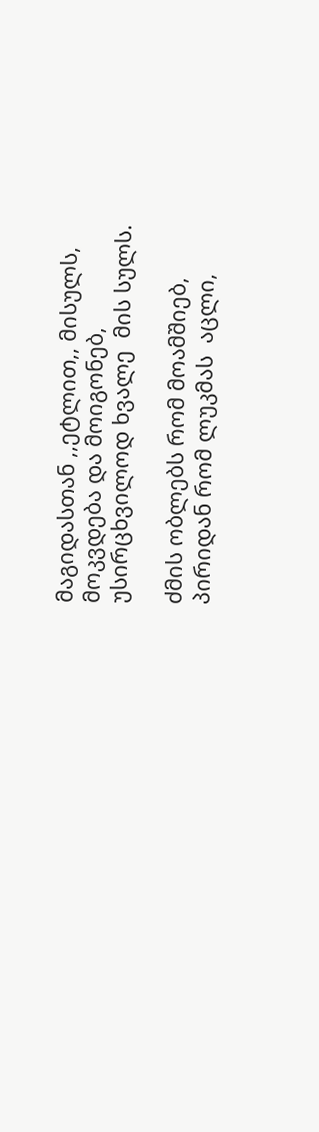მაგიდასთან ,,ეტლით,, მისულს,
მოკვდება და მოიგონებ,
უსირცხვილოდ ხვალე  მის სულს.

ძმის ობლებს რომ მოამშიებ,
პირიდან რომ ლუკმას  აცლი,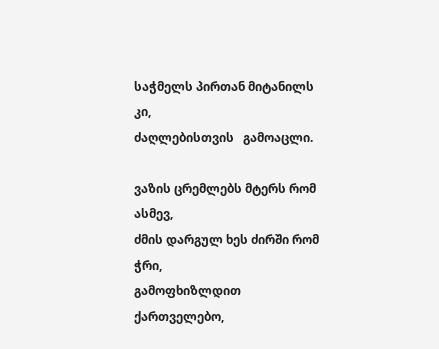საჭმელს პირთან მიტანილს კი,
ძაღლებისთვის   გამოაცლი.

ვაზის ცრემლებს მტერს რომ ასმევ,
ძმის დარგულ ხეს ძირში რომ ჭრი,
გამოფხიზლდით ქართველებო,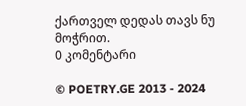ქართველ დედას თავს ნუ მოჭრით.
0 კომენტარი

© POETRY.GE 2013 - 2024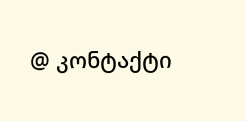@ კონტაქტი